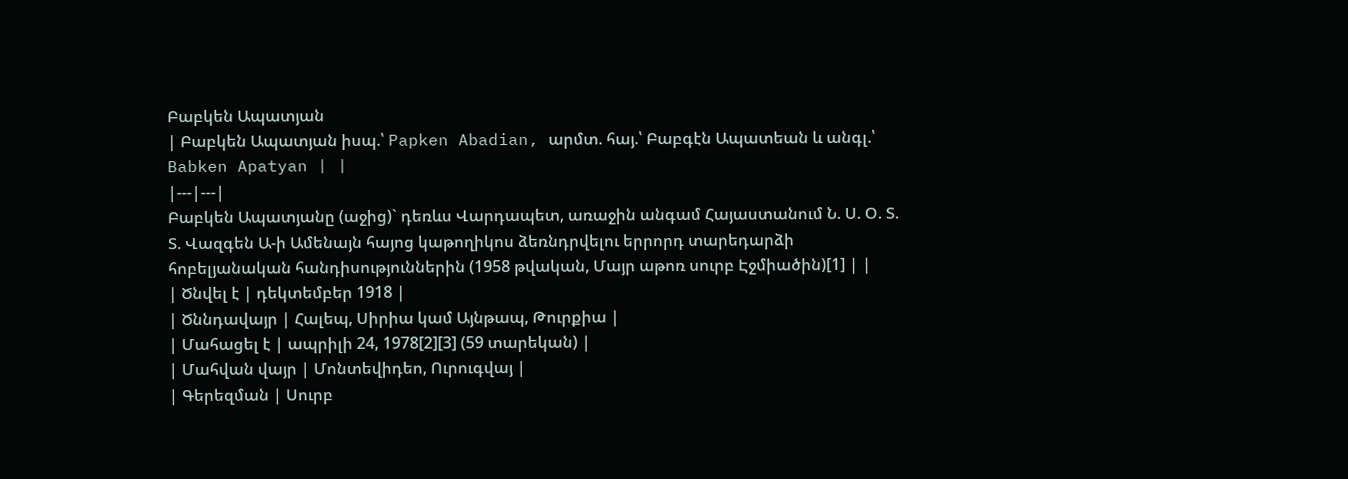Բաբկեն Ապատյան
| Բաբկեն Ապատյան իսպ.՝ Papken Abadian, արմտ. հայ.՝ Բաբգէն Ապատեան և անգլ.՝ Babken Apatyan | |
|---|---|
Բաբկեն Ապատյանը (աջից)` դեռևս Վարդապետ, առաջին անգամ Հայաստանում Ն. Ս. Օ. Տ. Տ. Վազգեն Ա-ի Ամենայն հայոց կաթողիկոս ձեռնդրվելու երրորդ տարեդարձի հոբելյանական հանդիսություններին (1958 թվական, Մայր աթոռ սուրբ Էջմիածին)[1] | |
| Ծնվել է | դեկտեմբեր 1918 |
| Ծննդավայր | Հալեպ, Սիրիա կամ Այնթապ, Թուրքիա |
| Մահացել է | ապրիլի 24, 1978[2][3] (59 տարեկան) |
| Մահվան վայր | Մոնտեվիդեո, Ուրուգվայ |
| Գերեզման | Սուրբ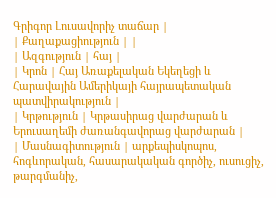Գրիգոր Լուսավորիչ տաճար |
| Քաղաքացիություն | |
| Ազգություն | հայ |
| Կրոն | Հայ Առաքելական Եկեղեցի և Հարավային Ամերիկայի հայրապետական պատվիրակություն |
| Կրթություն | Կրթասիրաց վարժարան և Երուսաղեմի ժառանգավորաց վարժարան |
| Մասնագիտություն | արքեպիսկոպոս, հոգևորական, հասարակական գործիչ, ուսուցիչ, թարգմանիչ,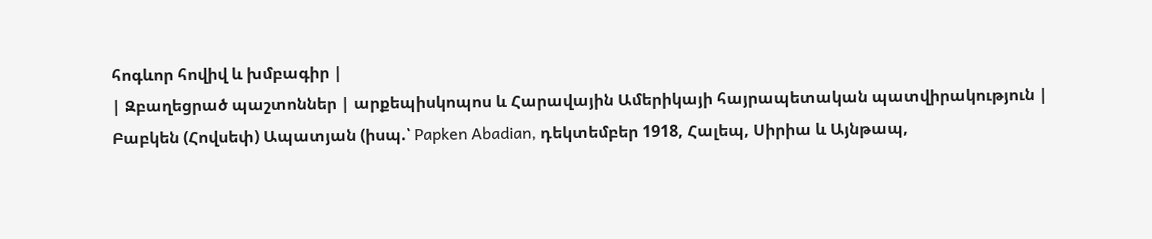հոգևոր հովիվ և խմբագիր |
| Զբաղեցրած պաշտոններ | արքեպիսկոպոս և Հարավային Ամերիկայի հայրապետական պատվիրակություն |
Բաբկեն (Հովսեփ) Ապատյան (իսպ.՝ Papken Abadian, դեկտեմբեր 1918, Հալեպ, Սիրիա և Այնթապ,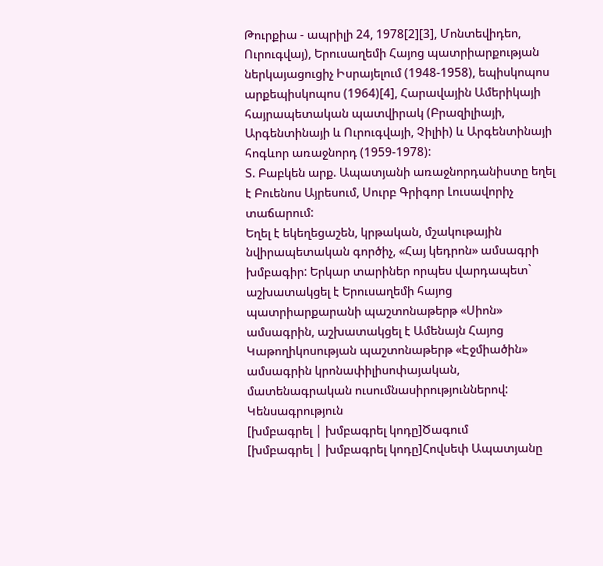Թուրքիա - ապրիլի 24, 1978[2][3], Մոնտեվիդեո, Ուրուգվայ), Երուսաղեմի Հայոց պատրիարքության ներկայացուցիչ Իսրայելում (1948-1958), եպիսկոպոս արքեպիսկոպոս (1964)[4], Հարավային Ամերիկայի հայրապետական պատվիրակ (Բրազիլիայի, Արգենտինայի և Ուրուգվայի, Չիլիի) և Արգենտինայի հոգևոր առաջնորդ (1959-1978):
Տ. Բաբկեն արք. Ապատյանի առաջնորդանիստը եղել է Բուենոս Այրեսում, Սուրբ Գրիգոր Լուսավորիչ տաճարում:
Եղել է եկեղեցաշեն, կրթական, մշակութային նվիրապետական գործիչ, «Հայ կեդրոն» ամսագրի խմբագիր: Երկար տարիներ որպես վարդապետ` աշխատակցել է Երուսաղեմի հայոց պատրիարքարանի պաշտոնաթերթ «Սիոն» ամսագրին, աշխատակցել է Ամենայն Հայոց Կաթողիկոսության պաշտոնաթերթ «Էջմիածին» ամսագրին կրոնափիլիսոփայական, մատենագրական ուսումնասիրություններով:
Կենսագրություն
[խմբագրել | խմբագրել կոդը]Ծագում
[խմբագրել | խմբագրել կոդը]Հովսեփ Ապատյանը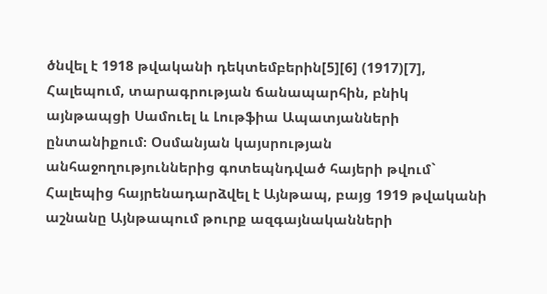ծնվել է 1918 թվականի դեկտեմբերին[5][6] (1917)[7], Հալեպում, տարագրության ճանապարհին, բնիկ այնթապցի Սամուել և Լութֆիա Ապատյանների ընտանիքում։ Օսմանյան կայսրության անհաջողություններից գոտեպնդված հայերի թվում` Հալեպից հայրենադարձվել է Այնթապ, բայց 1919 թվականի աշնանը Այնթապում թուրք ազգայնականների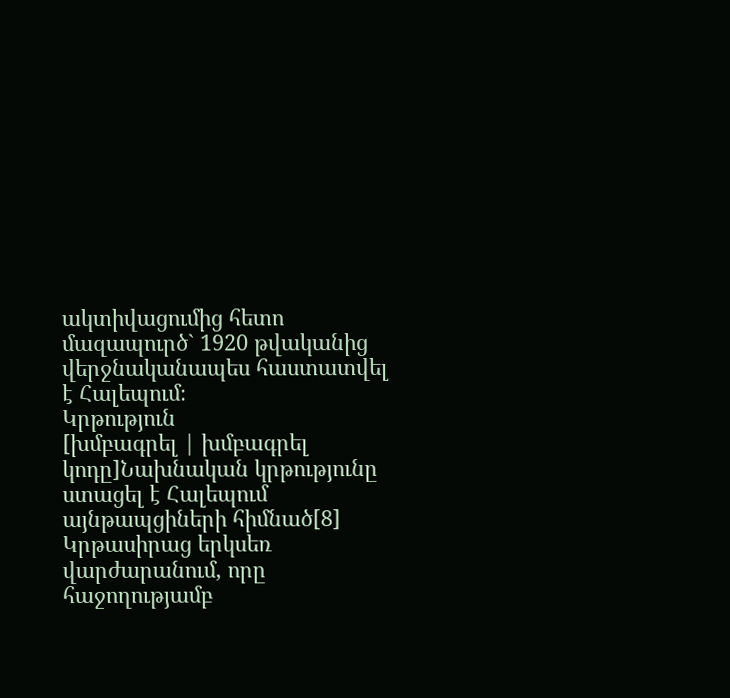ակտիվացումից հետո մազապուրծ` 1920 թվականից վերջնականապես հաստատվել է Հալեպում։
Կրթություն
[խմբագրել | խմբագրել կոդը]Նախնական կրթությունը ստացել է Հալեպում այնթապցիների հիմնած[8] Կրթասիրաց երկսեռ վարժարանում, որը հաջողությամբ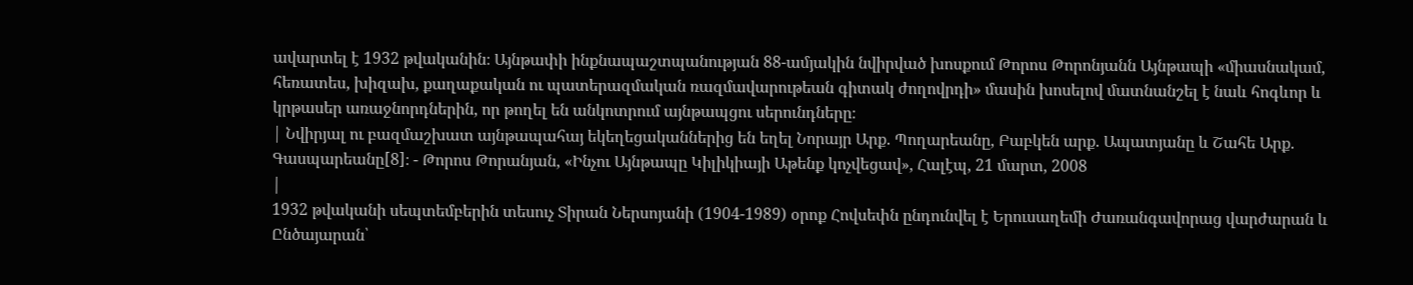ավարտել է 1932 թվականին։ Այնթափի ինքնապաշտպանության 88-ամյակին նվիրված խոսքում Թորոս Թորոնյանն Այնթապի «միասնակամ, հեռատես, խիզախ, քաղաքական ու պատերազմական ռազմավարութեան գիտակ ժողովրդի» մասին խոսելով մատնանշել է նաև հոգևոր և կրթասեր առաջնորդներին, որ թողել են անկոտրում այնթապցու սերունդները։
| Նվիրյալ ու բազմաշխատ այնթապահայ եկեղեցականներից են եղել Նորայր Արք. Պողարեանը, Բաբկեն արք. Ապատյանը և Շահե Արք. Գասպարեանը[8]։ - Թորոս Թորանյան, «Ինչու Այնթապը Կիլիկիայի Աթենք կոչվեցավ», Հալէպ, 21 մարտ, 2008
|
1932 թվականի սեպտեմբերին տեսուչ Տիրան Ներսոյանի (1904-1989) օրոք Հովսեփն ընդունվել է Երուսաղեմի Ժառանգավորաց վարժարան և Ընծայարան՝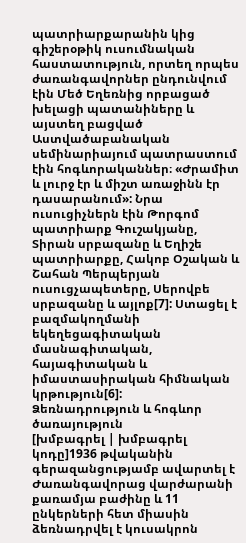պատրիարքարանին կից գիշերօթիկ ուսումնական հաստատություն, որտեղ որպես ժառանգավորներ ընդունվում էին Մեծ Եղեռնից որբացած խելացի պատանիները և այստեղ բացված Աստվածաբանական սեմինարիայում պատրաստում էին հոգևորականներ։ «Ժրամիտ և լուրջ էր և միշտ առաջինն էր դասարանում»: Նրա ուսուցիչներն էին Թորգոմ պատրիարք Գուշակյանը, Տիրան սրբազանը և Եղիշե պատրիարքը, Հակոբ Օշական և Շահան Պերպերյան ուսուցչապետերը, Սերովբե սրբազանը և այլոք[7]: Ստացել է բազմակողմանի եկեղեցագիտական մասնագիտական, հայագիտական և իմաստասիրական հիմնական կրթություն[6]:
Ձեռնադրություն և հոգևոր ծառայություն
[խմբագրել | խմբագրել կոդը]1936 թվականին գերազանցությամբ ավարտել է Ժառանգավորաց վարժարանի քառամյա բաժինը և 11 ընկերների հետ միասին ձեռնադրվել է կուսակրոն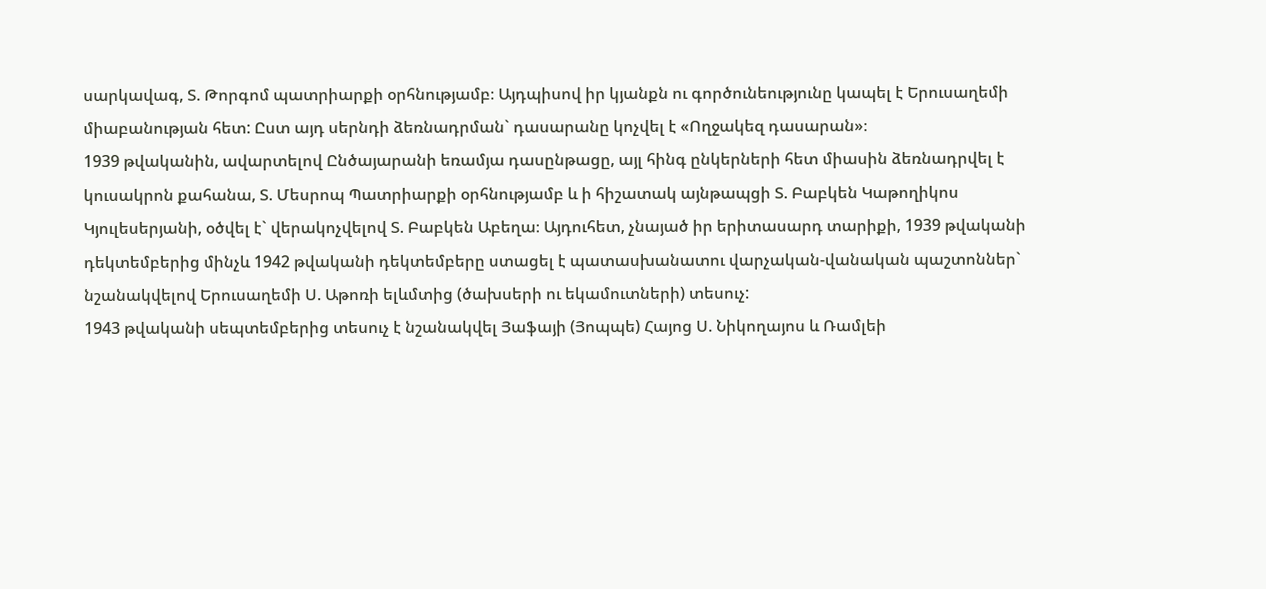սարկավագ, Տ. Թորգոմ պատրիարքի օրհնությամբ։ Այդպիսով իր կյանքն ու գործունեությունը կապել է Երուսաղեմի միաբանության հետ: Ըստ այդ սերնդի ձեռնադրման` դասարանը կոչվել է «Ողջակեզ դասարան»։
1939 թվականին, ավարտելով Ընծայարանի եռամյա դասընթացը, այլ հինգ ընկերների հետ միասին ձեռնադրվել է կուսակրոն քահանա, Տ. Մեսրոպ Պատրիարքի օրհնությամբ և ի հիշատակ այնթապցի Տ. Բաբկեն Կաթողիկոս Կյուլեսերյանի, օծվել է` վերակոչվելով Տ. Բաբկեն Աբեղա։ Այդուհետ, չնայած իր երիտասարդ տարիքի, 1939 թվականի դեկտեմբերից մինչև 1942 թվականի դեկտեմբերը ստացել է պատասխանատու վարչական-վանական պաշտոններ` նշանակվելով Երուսաղեմի Ս. Աթոռի ելևմտից (ծախսերի ու եկամուտների) տեսուչ:
1943 թվականի սեպտեմբերից տեսուչ է նշանակվել Յաֆայի (Յոպպե) Հայոց Ս. Նիկողայոս և Ռամլեի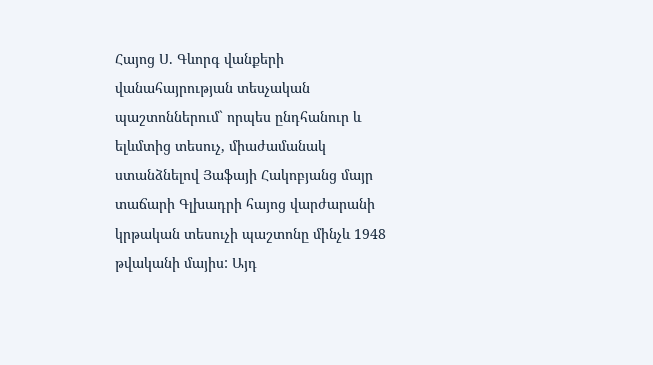Հայոց Ս. Գևորգ վանքերի վանահայրության տեսչական պաշտոններում` որպես ընդհանուր և ելևմտից տեսուչ, միաժամանակ ստանձնելով Յաֆայի Հակոբյանց մայր տաճարի Գլխադրի հայոց վարժարանի կրթական տեսուչի պաշտոնը մինչև 1948 թվականի մայիս: Այդ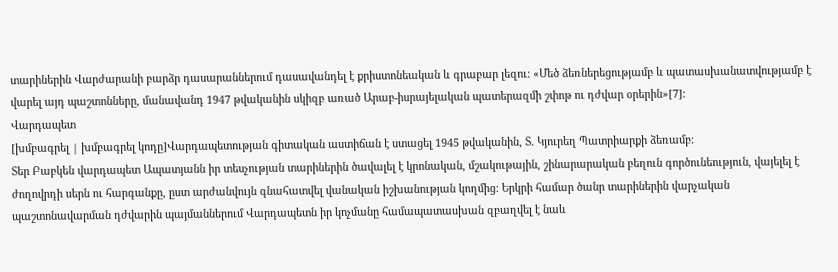տարիներին Վարժարանի բարձր դասարաններում դասավանդել է քրիստոնեական և գրաբար լեզու։ «Մեծ ձեռներեցությամբ և պատասխանատվությամբ է վարել այդ պաշտոնները, մանավանդ 1947 թվականին սկիզբ առած Արաբ-իսրայելական պատերազմի շփոթ ու դժվար օրերին»[7]:
Վարդապետ
[խմբագրել | խմբագրել կոդը]Վարդապետության գիտական աստիճան է ստացել 1945 թվականին, Տ. Կյուրեղ Պատրիարքի ձեռամբ։
Տեր Բաբկեն վարդապետ Ապատյանն իր տեսչության տարիներին ծավալել է կրոնական, մշակութային, շինարարական բեղուն գործունեություն, վայելել է ժողովրդի սերն ու հարգանքը, ըստ արժանվույն գնահատվել վանական իշխանության կողմից: Երկրի համար ծանր տարիներին վարչական պաշտոնավարման դժվարին պայմաններում Վարդապետն իր կոչմանը համապատասխան զբաղվել է նաև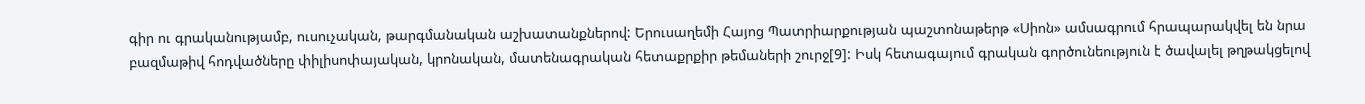գիր ու գրականությամբ, ուսուչական, թարգմանական աշխատանքներով: Երուսաղեմի Հայոց Պատրիարքության պաշտոնաթերթ «Սիոն» ամսագրում հրապարակվել են նրա բազմաթիվ հոդվածները փիլիսոփայական, կրոնական, մատենագրական հետաքրքիր թեմաների շուրջ[9]: Իսկ հետագայում գրական գործունեություն է ծավալել թղթակցելով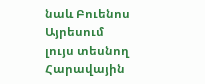նաև Բուենոս Այրեսում լույս տեսնող Հարավային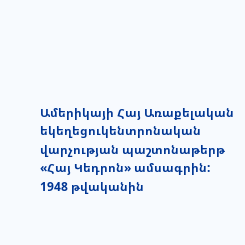Ամերիկայի Հայ Առաքելական եկեղեցուկենտրոնական վարչության պաշտոնաթերթ «Հայ Կեդրոն» ամսագրին:
1948 թվականին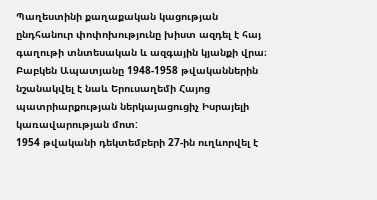Պաղեստինի քաղաքական կացության ընդհանուր փոփոխությունը խիստ ազդել է հայ գաղութի տնտեսական և ազգային կյանքի վրա։ Բաբկեն Ապատյանը 1948-1958 թվականներին նշանակվել է նաև Երուսաղեմի Հայոց պատրիարքության ներկայացուցիչ Իսրայելի կառավարության մոտ:
1954 թվականի դեկտեմբերի 27-ին ուղևորվել է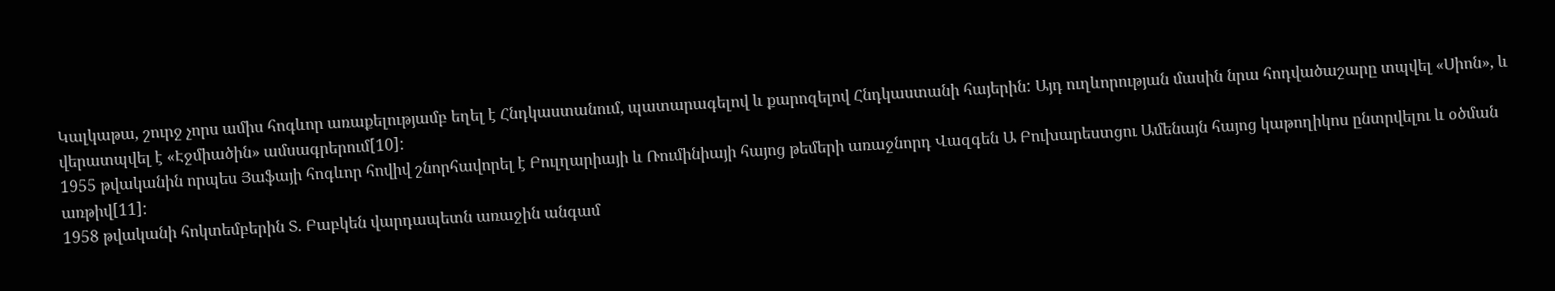Կալկաթա, շուրջ չորս ամիս հոգևոր առաքելությամբ եղել է Հնդկաստանում, պատարագելով և քարոզելով Հնդկաստանի հայերին: Այդ ուղևորության մասին նրա հոդվածաշարը տպվել «Սիոն», և վերատպվել է «Էջմիածին» ամսագրերում[10]:
1955 թվականին որպես Յաֆայի հոգևոր հովիվ շնորհավորել է Բուլղարիայի և Ռումինիայի հայոց թեմերի առաջնորդ Վազգեն Ա Բուխարեստցու Ամենայն հայոց կաթողիկոս ընտրվելու և օծման առթիվ[11]:
1958 թվականի հոկտեմբերին Տ. Բաբկեն վարդապետն առաջին անգամ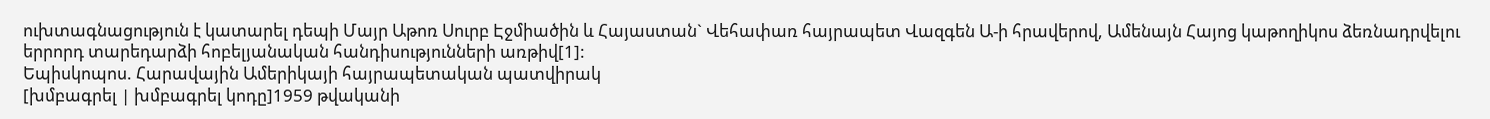ուխտագնացություն է կատարել դեպի Մայր Աթոռ Սուրբ Էջմիածին և Հայաստան` Վեհափառ հայրապետ Վազգեն Ա-ի հրավերով, Ամենայն Հայոց կաթողիկոս ձեռնադրվելու երրորդ տարեդարձի հոբելյանական հանդիսությունների առթիվ[1]:
Եպիսկոպոս. Հարավային Ամերիկայի հայրապետական պատվիրակ
[խմբագրել | խմբագրել կոդը]1959 թվականի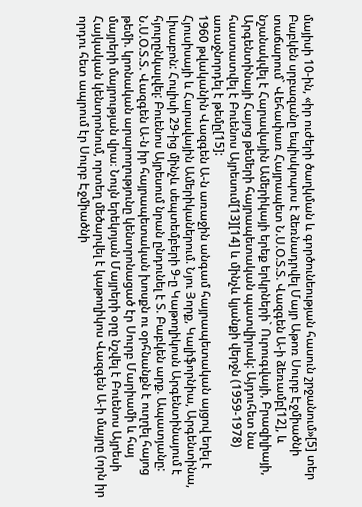մայիսի 10-ին, «իր ուժերի ծաղկման և գործունեության հասուն շրջանում»[5] տեր Բաբկեն սրբազանը եպիսկոպոս է ձեռնադրվել Մայր Աթոռ Սուրբ Էջմիածնի տաճարում` Վեհափառ Հայրապետ Ն.Ս.Օ.Տ.Տ. Վազգեն Ա-ի ձեռամբ[12], և նշանակվել է Հարավային Ամերիկայի երեք երկրների` Ուրուգվայի, Բրազիլիայի, Արգենտինայի Հայոց թեմերի հայրապետական պատվիրակ: Այդուհետ նա հաստատվել է Բուենոս Այրեսում[13][14] և մինչև կյանքի վերջն (1959-1978) առաջնորդել է թեմը[15]:
1960 թվականին Վազգեն Ա-ն առաջին անգամ հայրապետական այցով եղել է Հյուսիսայի և Հարավային Ամերիկաներում. Նյու Յորք, Կալիֆորնիա, Արգենտինա, Լիսաբոն: Հուլիսի 29-ից մինչև սեպտեմբերի 9-ը Կաթողիկոսն Արգենտինայում է հյուրընկալվել: Բուենոս Այրեսում նրան ընդունել է Տ. Բաբկեն արք. Ապատյանը: Ն.Ս.Օ.Տ.Տ. Վազգեն Ա-ն իր հայրապետական խոսքն ու օրհնանքն է ուղղել հայոց թեմի. կրոնական արարողությունը կենտրոնացած էր Սուրբ Մարիամի և հայ մայրերի մայրության վրա։ Նույն երեկոյան Մայրերի օրը նշվել է Բուենոս Այրեսի Հայկական կենտրոնում, որտեղ մեծարվել է կաթողիկոս Վազգեն Ա-ի մայրը (որն իր որդու հետ ապրում էր Սուրբ Էջմիածնի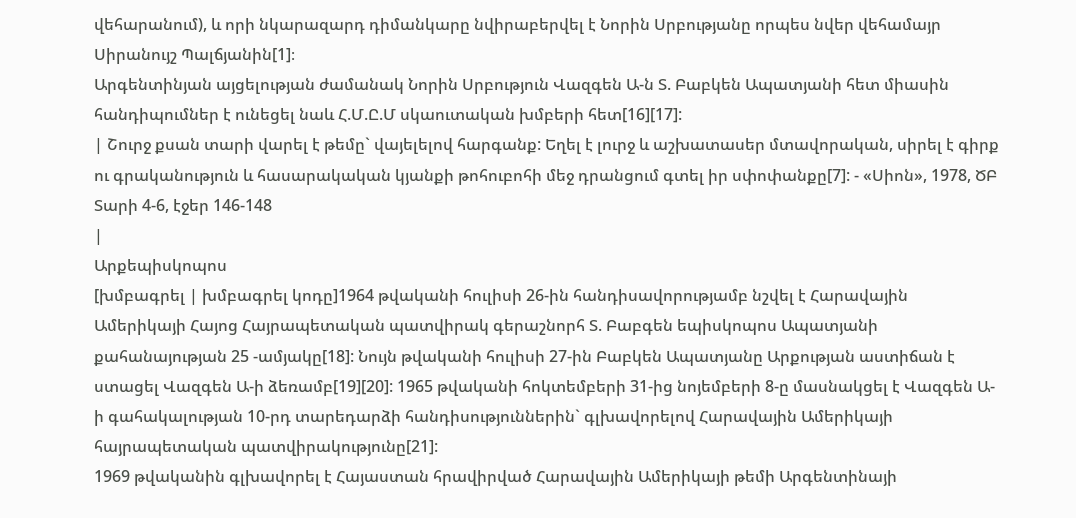վեհարանում), և որի նկարազարդ դիմանկարը նվիրաբերվել է Նորին Սրբությանը որպես նվեր վեհամայր Սիրանույշ Պալճյանին[1]։
Արգենտինյան այցելության ժամանակ Նորին Սրբություն Վազգեն Ա-ն Տ. Բաբկեն Ապատյանի հետ միասին հանդիպումներ է ունեցել նաև Հ.Մ.Ը.Մ սկաուտական խմբերի հետ[16][17]:
| Շուրջ քսան տարի վարել է թեմը` վայելելով հարգանք: Եղել է լուրջ և աշխատասեր մտավորական, սիրել է գիրք ու գրականություն և հասարակական կյանքի թոհուբոհի մեջ դրանցում գտել իր սփոփանքը[7]: - «Սիոն», 1978, ԾԲ Տարի 4-6, էջեր 146-148
|
Արքեպիսկոպոս
[խմբագրել | խմբագրել կոդը]1964 թվականի հուլիսի 26-ին հանդիսավորությամբ նշվել է Հարավային Ամերիկայի Հայոց Հայրապետական պատվիրակ գերաշնորհ Տ. Բաբգեն եպիսկոպոս Ապատյանի քահանայության 25 -ամյակը[18]: Նույն թվականի հուլիսի 27-ին Բաբկեն Ապատյանը Արքության աստիճան է ստացել Վազգեն Ա-ի ձեռամբ[19][20]: 1965 թվականի հոկտեմբերի 31-ից նոյեմբերի 8-ը մասնակցել է Վազգեն Ա-ի գահակալության 10-րդ տարեդարձի հանդիսություններին` գլխավորելով Հարավային Ամերիկայի հայրապետական պատվիրակությունը[21]:
1969 թվականին գլխավորել է Հայաստան հրավիրված Հարավային Ամերիկայի թեմի Արգենտինայի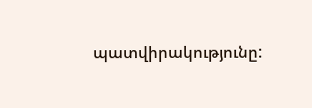պատվիրակությունը: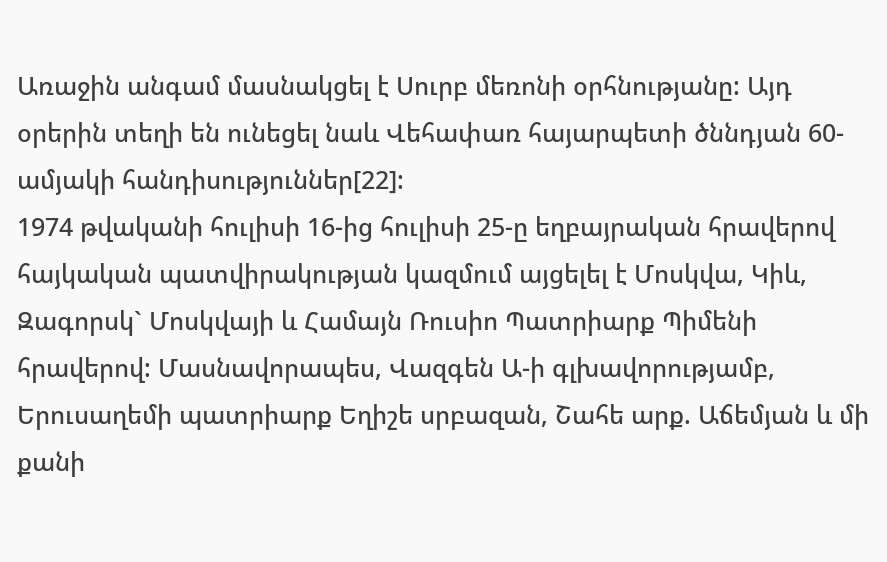Առաջին անգամ մասնակցել է Սուրբ մեռոնի օրհնությանը: Այդ օրերին տեղի են ունեցել նաև Վեհափառ հայարպետի ծննդյան 60-ամյակի հանդիսություններ[22]:
1974 թվականի հուլիսի 16-ից հուլիսի 25-ը եղբայրական հրավերով հայկական պատվիրակության կազմում այցելել է Մոսկվա, Կիև, Զագորսկ` Մոսկվայի և Համայն Ռուսիո Պատրիարք Պիմենի հրավերով: Մասնավորապես, Վազգեն Ա-ի գլխավորությամբ, Երուսաղեմի պատրիարք Եղիշե սրբազան, Շահե արք. Աճեմյան և մի քանի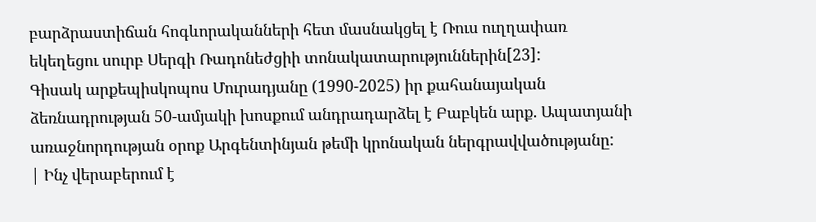բարձրաստիճան հոգևորականների հետ մասնակցել է Ռուս ուղղափառ եկեղեցու սուրբ Սերգի Ռադոնեժցիի տոնակատարություններին[23]:
Գիսակ արքեպիսկոպոս Մուրադյանը (1990-2025) իր քահանայական ձեռնադրության 50-ամյակի խոսքում անդրադարձել է Բաբկեն արք. Ապատյանի առաջնորդության օրոք Արգենտինյան թեմի կրոնական ներգրավվածությանը:
| Ինչ վերաբերում է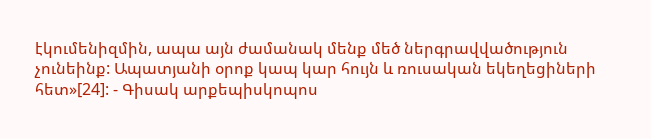էկումենիզմին, ապա այն ժամանակ մենք մեծ ներգրավվածություն չունեինք: Ապատյանի օրոք կապ կար հույն և ռուսական եկեղեցիների հետ»[24]: - Գիսակ արքեպիսկոպոս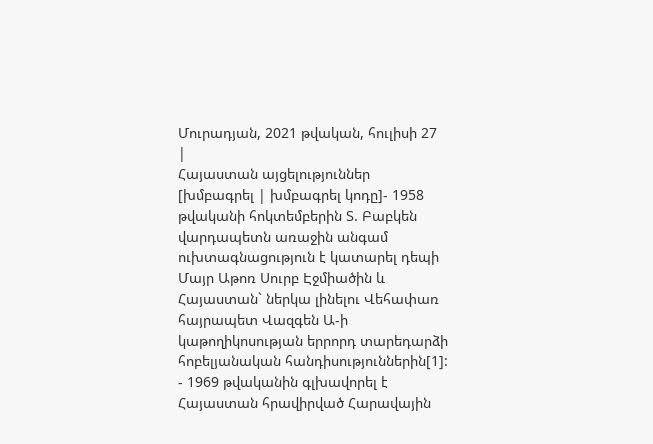Մուրադյան, 2021 թվական, հուլիսի 27
|
Հայաստան այցելություններ
[խմբագրել | խմբագրել կոդը]- 1958 թվականի հոկտեմբերին Տ. Բաբկեն վարդապետն առաջին անգամ ուխտագնացություն է կատարել դեպի Մայր Աթոռ Սուրբ Էջմիածին և Հայաստան` ներկա լինելու Վեհափառ հայրապետ Վազգեն Ա-ի կաթողիկոսության երրորդ տարեդարձի հոբելյանական հանդիսություններին[1]:
- 1969 թվականին գլխավորել է Հայաստան հրավիրված Հարավային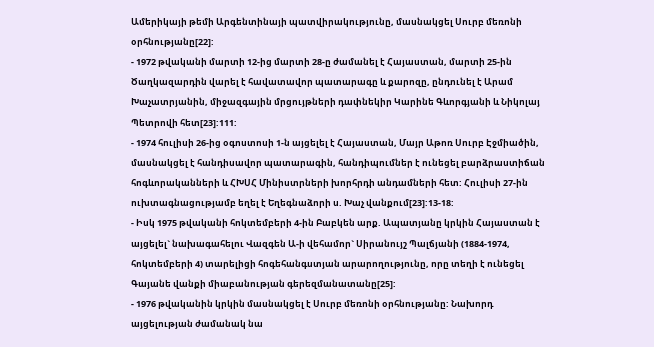Ամերիկայի թեմի Արգենտինայի պատվիրակությունը, մասնակցել Սուրբ մեռոնի օրհնությանը[22]:
- 1972 թվականի մարտի 12-ից մարտի 28-ը ժամանել է Հայաստան, մարտի 25-ին Ծաղկազարդին վարել է հավատավոր պատարագը և քարոզը, ընդունել է Արամ Խաչատրյանին, միջազգային մրցույթների դափնեկիր Կարինե Գևորգյանի և Նիկոլայ Պետրովի հետ[23]:111:
- 1974 հուլիսի 26-ից օգոստոսի 1-ն այցելել է Հայաստան, Մայր Աթոռ Սուրբ Էջմիածին, մասնակցել է հանդիսավոր պատարագին, հանդիպումներ է ունեցել բարձրաստիճան հոգևորականների և ՀԽՍՀ Մինիստրների խորհրդի անդամների հետ: Հուլիսի 27-ին ուխտագնացությամբ եղել է Եղեգնաձորի ս. Խաչ վանքում[23]:13-18:
- Իսկ 1975 թվականի հոկտեմբերի 4-ին Բաբկեն արք. Ապատյանը կրկին Հայաստան է այցելել` նախագահելու Վազգեն Ա-ի վեհամոր` Սիրանույշ Պալճյանի (1884-1974, հոկտեմբերի 4) տարելիցի հոգեհանգստյան արարողությունը, որը տեղի է ունեցել Գայանե վանքի միաբանության գերեզմանատանը[25]:
- 1976 թվականին կրկին մասնակցել է Սուրբ մեռոնի օրհնությանը: Նախորդ այցելության ժամանակ նա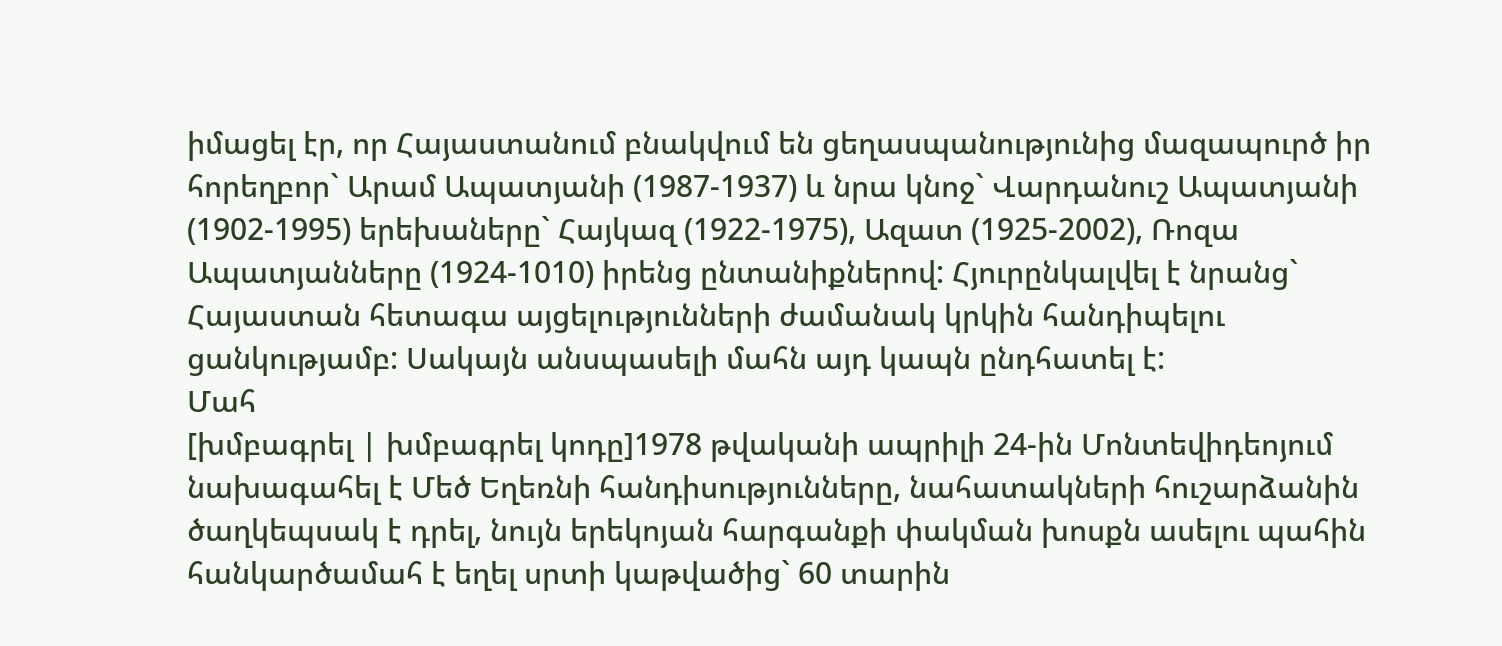իմացել էր, որ Հայաստանում բնակվում են ցեղասպանությունից մազապուրծ իր հորեղբոր` Արամ Ապատյանի (1987-1937) և նրա կնոջ` Վարդանուշ Ապատյանի (1902-1995) երեխաները` Հայկազ (1922-1975), Ազատ (1925-2002), Ռոզա Ապատյանները (1924-1010) իրենց ընտանիքներով: Հյուրընկալվել է նրանց` Հայաստան հետագա այցելությունների ժամանակ կրկին հանդիպելու ցանկությամբ: Սակայն անսպասելի մահն այդ կապն ընդհատել է:
Մահ
[խմբագրել | խմբագրել կոդը]1978 թվականի ապրիլի 24-ին Մոնտեվիդեոյում նախագահել է Մեծ Եղեռնի հանդիսությունները, նահատակների հուշարձանին ծաղկեպսակ է դրել, նույն երեկոյան հարգանքի փակման խոսքն ասելու պահին հանկարծամահ է եղել սրտի կաթվածից` 60 տարին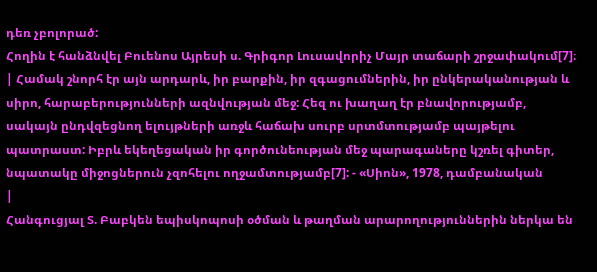դեռ չբոլորած:
Հողին է հանձնվել Բուենոս Այրեսի ս. Գրիգոր Լուսավորիչ Մայր տաճարի շրջափակում[7]։
| Համակ շնորհ էր այն արդարև, իր բարքին, իր զգացումներին, իր ընկերականության և սիրո, հարաբերությունների ազնվության մեջ: Հեզ ու խաղաղ էր բնավորությամբ, սակայն ընդվզեցնող ելույթների առջև հաճախ սուրբ սրտմտությամբ պայթելու պատրաստ: Իբրև եկեղեցական իր գործունեության մեջ պարագաները կշռել գիտեր, նպատակը միջոցներուն չզոհելու ողջամտությամբ[7]: - «Սիոն», 1978, դամբանական
|
Հանգուցյալ Տ. Բաբկեն եպիսկոպոսի օծման և թաղման արարողություններին ներկա են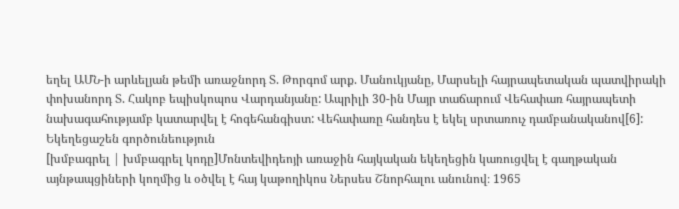եղել ԱՄՆ-ի արևելյան թեմի առաջնորդ Տ. Թորգոմ արք. Մանուկյանը, Մարսելի հայրապետական պատվիրակի փոխանորդ Տ. Հակոբ եպիսկոպոս Վարդանյանը: Ապրիլի 30-ին Մայր տաճարում Վեհափառ հայրապետի նախագահությամբ կատարվել է հոգեհանգիստ: Վեհափառը հանդես է եկել սրտառուչ դամբանականով[6]:
Եկեղեցաշեն գործունեություն
[խմբագրել | խմբագրել կոդը]Մոնտեվիդեոյի առաջին հայկական եկեղեցին կառուցվել է գաղթական այնթապցիների կողմից և օծվել է հայ կաթողիկոս Ներսես Շնորհալու անունով։ 1965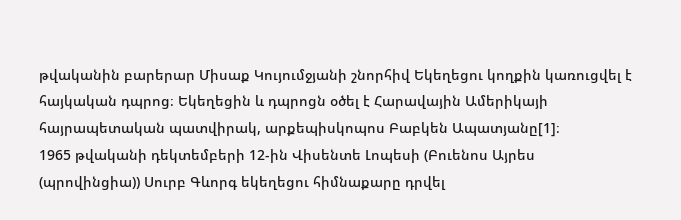թվականին բարերար Միսաք Կույումջյանի շնորհիվ Եկեղեցու կողքին կառուցվել է հայկական դպրոց։ Եկեղեցին և դպրոցն օծել է Հարավային Ամերիկայի հայրապետական պատվիրակ, արքեպիսկոպոս Բաբկեն Ապատյանը[1]։
1965 թվականի դեկտեմբերի 12-ին Վիսենտե Լոպեսի (Բուենոս Այրես (պրովինցիա)) Սուրբ Գևորգ եկեղեցու հիմնաքարը դրվել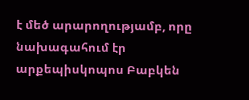է մեծ արարողությամբ, որը նախագահում էր արքեպիսկոպոս Բաբկեն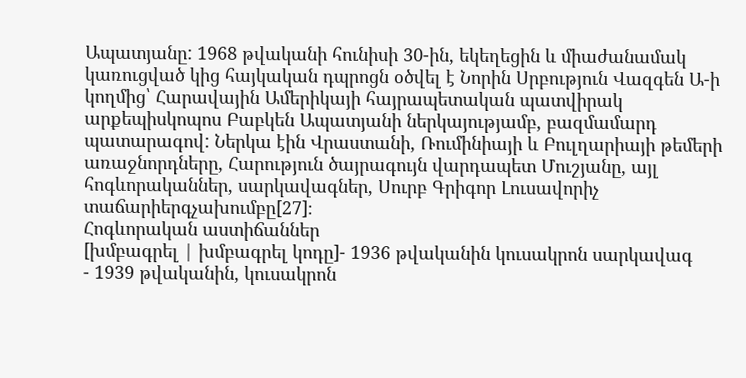Ապատյանը: 1968 թվականի հունիսի 30-ին, եկեղեցին և միաժանամակ կառուցված կից հայկական դպրոցն օծվել է Նորին Սրբություն Վազգեն Ա-ի կողմից՝ Հարավային Ամերիկայի հայրապետական պատվիրակ արքեպիսկոպոս Բաբկեն Ապատյանի ներկայությամբ, բազմամարդ պատարագով: Ներկա էին Վրաստանի, Ռումինիայի և Բուլղարիայի թեմերի առաջնորդները, Հարություն ծայրագույն վարդապետ Մուշյանը, այլ հոգևորականներ, սարկավագներ, Սուրբ Գրիգոր Լուսավորիչ տաճարիերգչախումբը[27]։
Հոգևորական աստիճաններ
[խմբագրել | խմբագրել կոդը]- 1936 թվականին կուսակրոն սարկավագ
- 1939 թվականին, կուսակրոն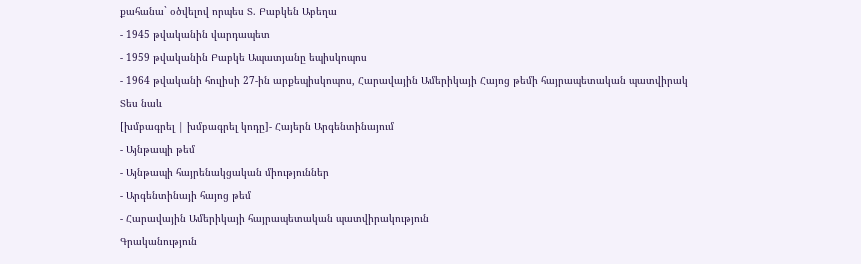քահանա` օծվելով որպես Տ. Բաբկեն Աբեղա
- 1945 թվականին վարդապետ
- 1959 թվականին Բաբկե Ապատյանը եպիսկոպոս
- 1964 թվականի հուլիսի 27-ին արքեպիսկոպոս, Հարավային Ամերիկայի Հայոց թեմի հայրապետական պատվիրակ
Տես նաև
[խմբագրել | խմբագրել կոդը]- Հայերն Արգենտինայում
- Այնթապի թեմ
- Այնթապի հայրենակցական միություններ
- Արգենտինայի հայոց թեմ
- Հարավային Ամերիկայի հայրապետական պատվիրակություն
Գրականություն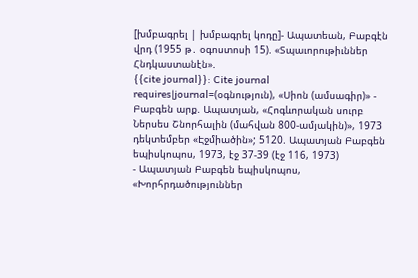[խմբագրել | խմբագրել կոդը]- Ապատեան, Բաբգէն վրդ (1955 թ․ օգոստոսի 15). «Տպաւորութիւններ Հնդկաստանէն».
{{cite journal}}: Cite journal requires|journal=(օգնություն), «Սիոն (ամսագիր)» - Բաբգեն արք. Ապատյան, «Հոգևորական սուրբ Ներսես Շնորհալին (մահվան 800-ամյակին)», 1973 դեկտեմբեր «Էջմիածին»; 5120. Ապատյան Բաբգեն եպիսկոպոս, 1973, էջ 37-39 (էջ 116, 1973)
- Ապատյան Բաբգեն եպիսկոպոս, «Խորհրդածություններ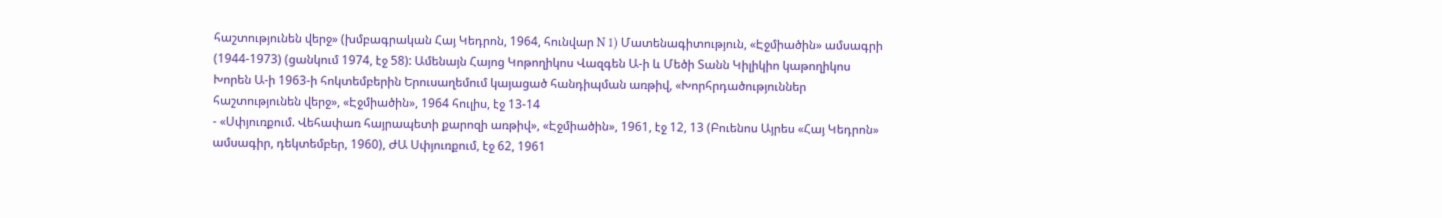հաշտությունեն վերջ» (խմբագրական Հայ Կեդրոն, 1964, հունվար N 1) Մատենագիտություն, «Էջմիածին» ամսագրի (1944-1973) (ցանկում 1974, էջ 58): Ամենայն Հայոց Կոթողիկոս Վազգեն Ա-ի և Մեծի Տանն Կիլիկիո կաթողիկոս Խորեն Ա-ի 1963-ի հոկտեմբերին Երուսաղեմում կայացած հանդիպման առթիվ, «Խորհրդածություններ հաշտությունեն վերջ», «Էջմիածին», 1964 հուլիս, էջ 13-14
- «Սփյուռքում. Վեհափառ հայրապետի քարոզի առթիվ», «Էջմիածին», 1961, էջ 12, 13 (Բուենոս Այրես «Հայ Կեդրոն» ամսագիր, դեկտեմբեր, 1960), ԺԱ Սփյուռքում, էջ 62, 1961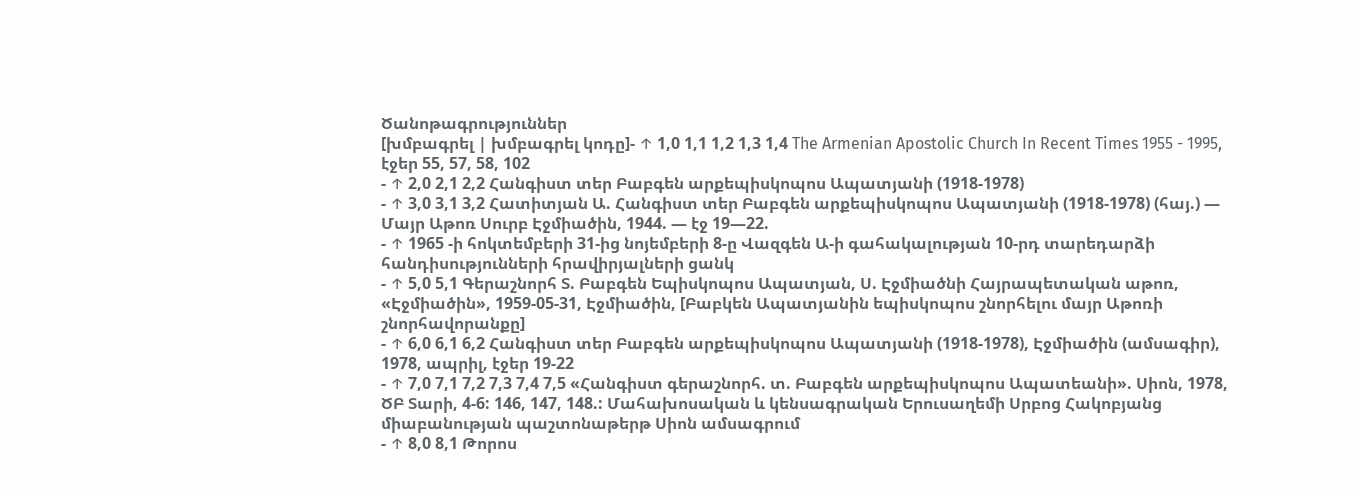Ծանոթագրություններ
[խմբագրել | խմբագրել կոդը]- ↑ 1,0 1,1 1,2 1,3 1,4 The Armenian Apostolic Church In Recent Times 1955 - 1995, էջեր 55, 57, 58, 102
- ↑ 2,0 2,1 2,2 Հանգիստ տեր Բաբգեն արքեպիսկոպոս Ապատյանի (1918-1978)
- ↑ 3,0 3,1 3,2 Հատիտյան Ա. Հանգիստ տեր Բաբգեն արքեպիսկոպոս Ապատյանի (1918-1978) (հայ.) — Մայր Աթոռ Սուրբ Էջմիածին, 1944. — էջ 19—22.
- ↑ 1965 -ի հոկտեմբերի 31-ից նոյեմբերի 8-ը Վազգեն Ա-ի գահակալության 10-րդ տարեդարձի հանդիսությունների հրավիրյալների ցանկ
- ↑ 5,0 5,1 Գերաշնորհ Տ. Բաբգեն Եպիսկոպոս Ապատյան, Ս. Էջմիածնի Հայրապետական աթոռ, «Էջմիածին», 1959-05-31, Էջմիածին, [Բաբկեն Ապատյանին եպիսկոպոս շնորհելու մայր Աթոռի շնորհավորանքը]
- ↑ 6,0 6,1 6,2 Հանգիստ տեր Բաբգեն արքեպիսկոպոս Ապատյանի (1918-1978), Էջմիածին (ամսագիր), 1978, ապրիլ, էջեր 19-22
- ↑ 7,0 7,1 7,2 7,3 7,4 7,5 «Հանգիստ գերաշնորհ. տ. Բաբգեն արքեպիսկոպոս Ապատեանի». Սիոն, 1978, ԾԲ Տարի, 4-6: 146, 147, 148.: Մահախոսական և կենսագրական Երուսաղեմի Սրբոց Հակոբյանց միաբանության պաշտոնաթերթ Սիոն ամսագրում
- ↑ 8,0 8,1 Թորոս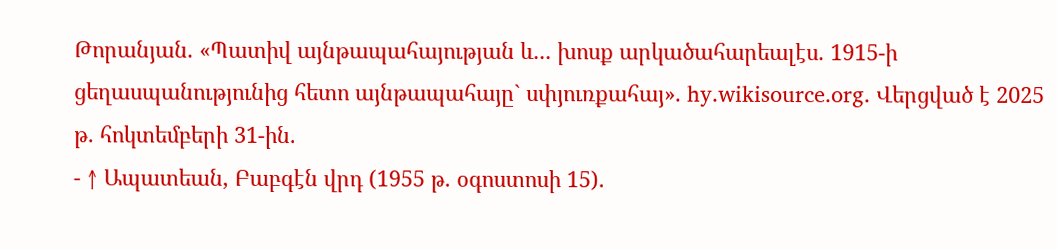Թորանյան. «Պատիվ այնթապահայության և․․․ խոսք արկածահարեալէս. 1915-ի ցեղասպանությունից հետո այնթապահայը` սփյուռքահայ». hy.wikisource.org. Վերցված է 2025 թ․ հոկտեմբերի 31-ին.
- ↑ Ապատեան, Բաբգէն վրդ (1955 թ․ օգոստոսի 15).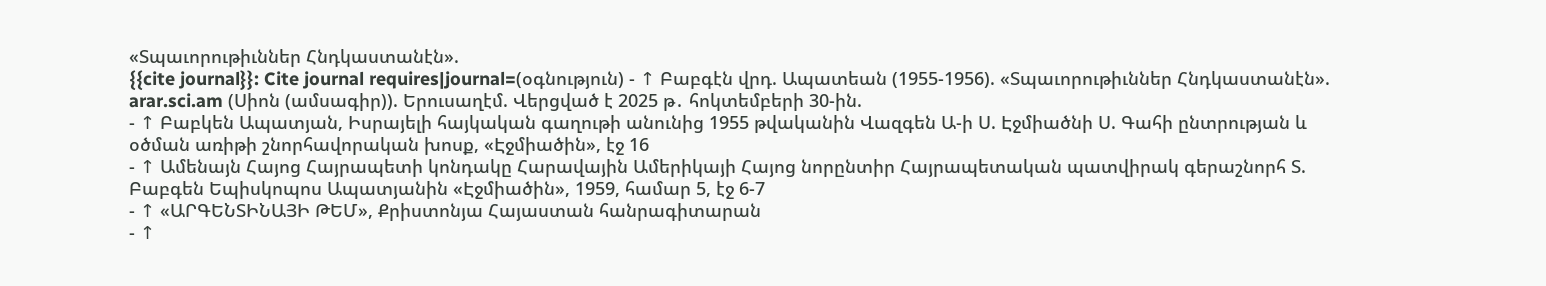«Տպաւորութիւններ Հնդկաստանէն».
{{cite journal}}: Cite journal requires|journal=(օգնություն) - ↑ Բաբգէն վրդ. Ապատեան (1955-1956). «Տպաւորութիւններ Հնդկաստանէն». arar.sci.am (Սիոն (ամսագիր)). Երուսաղէմ. Վերցված է 2025 թ․ հոկտեմբերի 30-ին.
- ↑ Բաբկեն Ապատյան, Իսրայելի հայկական գաղութի անունից 1955 թվականին Վազգեն Ա-ի Ս. Էջմիածնի Ս. Գահի ընտրության և օծման առիթի շնորհավորական խոսք, «Էջմիածին», էջ 16
- ↑ Ամենայն Հայոց Հայրապետի կոնդակը Հարավային Ամերիկայի Հայոց նորընտիր Հայրապետական պատվիրակ գերաշնորհ Տ. Բաբգեն Եպիսկոպոս Ապատյանին «Էջմիածին», 1959, համար 5, էջ 6-7
- ↑ «ԱՐԳԵՆՏԻՆԱՅԻ ԹԵՄ», Քրիստոնյա Հայաստան հանրագիտարան
- ↑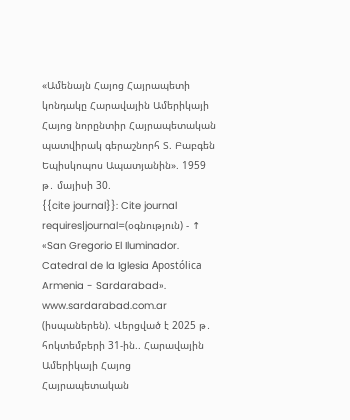«Ամենայն Հայոց Հայրապետի կոնդակը Հարավային Ամերիկայի Հայոց նորընտիր Հայրապետական պատվիրակ գերաշնորհ Տ. Բաբգեն Եպիսկոպոս Ապատյանին». 1959 թ․ մայիսի 30.
{{cite journal}}: Cite journal requires|journal=(օգնություն) - ↑ «San Gregorio El Iluminador. Catedral de la Iglesia Apostólica Armenia - Sardarabad». www.sardarabad.com.ar (իսպաներեն). Վերցված է 2025 թ․ հոկտեմբերի 31-ին.. Հարավային Ամերիկայի Հայոց Հայրապետական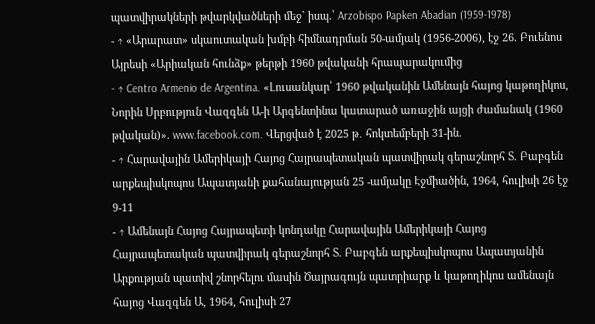պատվիրակների թվարկվածների մեջ` իսպ.՝ Arzobispo Papken Abadian (1959-1978)
- ↑ «Արարատ» սկաուտական խմբի հիմնադրման 50-ամյակ (1956-2006), էջ 26. Բուենոս Այրեսի «Արիական հունձք» թերթի 1960 թվականի հրապարակումից
- ↑ Centro Armenio de Argentina. «Լուսանկար՝ 1960 թվականին Ամենայն հայոց կաթողիկոս, Նորին Սրբություն Վազգեն Ա-ի Արգենտինա կատարած առաջին այցի ժամանակ (1960 թվական)». www.facebook.com. Վերցված է 2025 թ․ հոկտեմբերի 31-ին.
- ↑ Հարավային Ամերիկայի Հայոց Հայրապետական պատվիրակ գերաշնորհ Տ. Բաբգեն արքեպիսկոպոս Ապատյանի քահանայության 25 -ամյակը Էջմիածին, 1964, հուլիսի 26 էջ 9-11
- ↑ Ամենայն Հայոց Հայրապետի կոնդակը Հարավային Ամերիկայի Հայոց Հայրապետական պատվիրակ գերաշնորհ Տ. Բաբգեն արքեպիսկոպոս Ապատյանին Արքության պատիվ շնորհելու մասին Ծայրագույն պատրիարք և կաթողիկոս ամենայն հայոց Վազգեն Ա, 1964, հուլիսի 27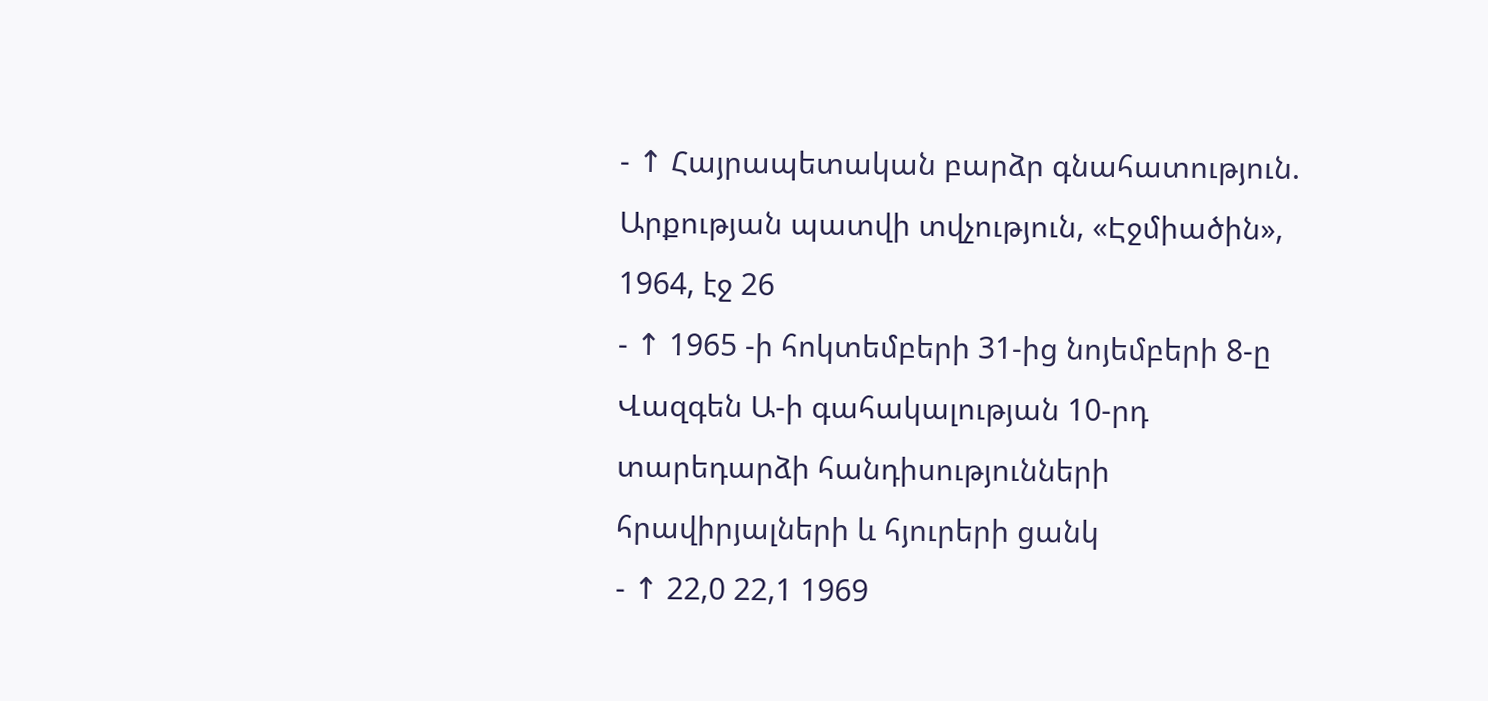- ↑ Հայրապետական բարձր գնահատություն. Արքության պատվի տվչություն, «Էջմիածին», 1964, էջ 26
- ↑ 1965 -ի հոկտեմբերի 31-ից նոյեմբերի 8-ը Վազգեն Ա-ի գահակալության 10-րդ տարեդարձի հանդիսությունների հրավիրյալների և հյուրերի ցանկ
- ↑ 22,0 22,1 1969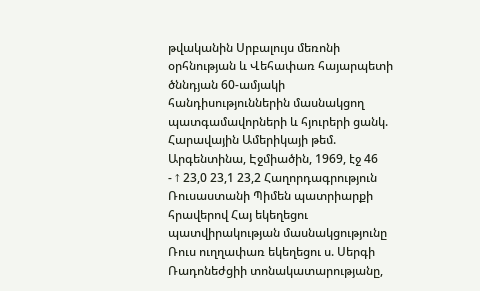թվականին Սրբալույս մեռոնի օրհնության և Վեհափառ հայարպետի ծննդյան 60-ամյակի հանդիսություններին մասնակցող պատգամավորների և հյուրերի ցանկ. Հարավային Ամերիկայի թեմ. Արգենտինա, Էջմիածին, 1969, էջ 46
- ↑ 23,0 23,1 23,2 Հաղորդագրություն Ռուսաստանի Պիմեն պատրիարքի հրավերով Հայ եկեղեցու պատվիրակության մասնակցությունը Ռուս ուղղափառ եկեղեցու ս. Սերգի Ռադոնեժցիի տոնակատարությանը,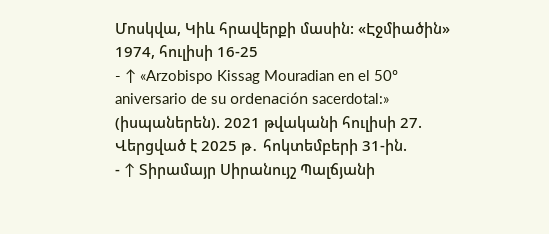Մոսկվա, Կիև հրավերքի մասին: «Էջմիածին» 1974, հուլիսի 16-25
- ↑ «Arzobispo Kissag Mouradian en el 50º aniversario de su ordenación sacerdotal:» (իսպաներեն). 2021 թվականի հուլիսի 27. Վերցված է 2025 թ․ հոկտեմբերի 31-ին.
- ↑ Տիրամայր Սիրանույշ Պալճյանի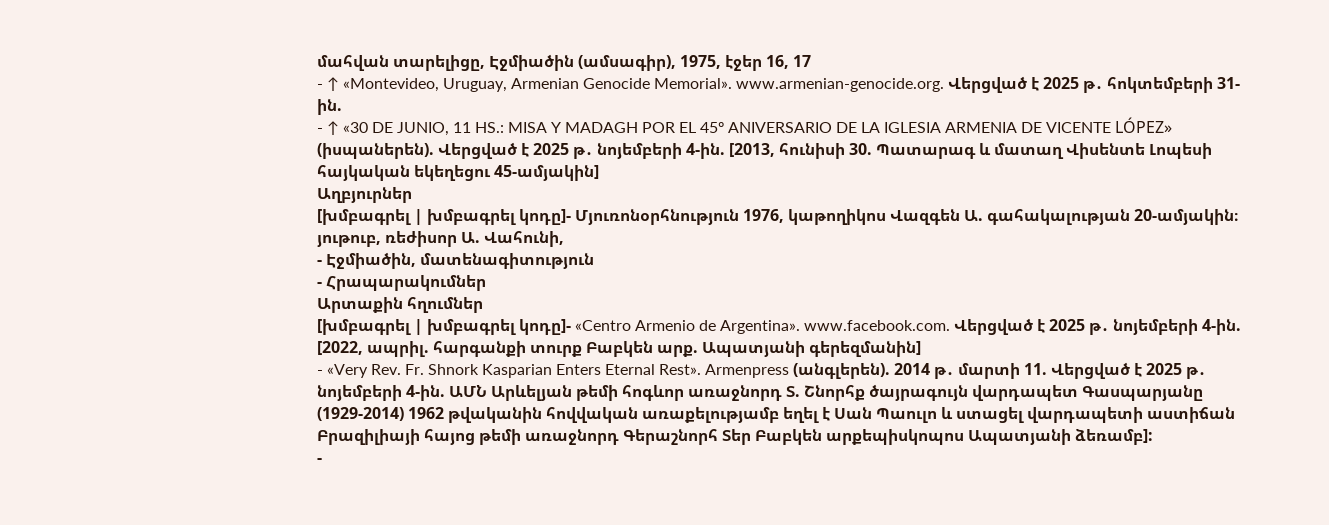մահվան տարելիցը, Էջմիածին (ամսագիր), 1975, էջեր 16, 17
- ↑ «Montevideo, Uruguay, Armenian Genocide Memorial». www.armenian-genocide.org. Վերցված է 2025 թ․ հոկտեմբերի 31-ին.
- ↑ «30 DE JUNIO, 11 HS.: MISA Y MADAGH POR EL 45º ANIVERSARIO DE LA IGLESIA ARMENIA DE VICENTE LÓPEZ» (իսպաներեն). Վերցված է 2025 թ․ նոյեմբերի 4-ին. [2013, հունիսի 30. Պատարագ և մատաղ Վիսենտե Լոպեսի հայկական եկեղեցու 45-ամյակին]
Աղբյուրներ
[խմբագրել | խմբագրել կոդը]- Մյուռոնօրհնություն 1976, կաթողիկոս Վազգեն Ա. գահակալության 20-ամյակին։ յութուբ, ռեժիսոր Ա. Վահունի,
- Էջմիածին, մատենագիտություն
- Հրապարակումներ
Արտաքին հղումներ
[խմբագրել | խմբագրել կոդը]- «Centro Armenio de Argentina». www.facebook.com. Վերցված է 2025 թ․ նոյեմբերի 4-ին. [2022, ապրիլ. հարգանքի տուրք Բաբկեն արք. Ապատյանի գերեզմանին]
- «Very Rev. Fr. Shnork Kasparian Enters Eternal Rest». Armenpress (անգլերեն). 2014 թ․ մարտի 11. Վերցված է 2025 թ․ նոյեմբերի 4-ին. ԱՄՆ Արևելյան թեմի հոգևոր առաջնորդ Տ. Շնորհք ծայրագույն վարդապետ Գասպարյանը (1929-2014) 1962 թվականին հովվական առաքելությամբ եղել է Սան Պաուլո և ստացել վարդապետի աստիճան Բրազիլիայի հայոց թեմի առաջնորդ Գերաշնորհ Տեր Բաբկեն արքեպիսկոպոս Ապատյանի ձեռամբ]:
-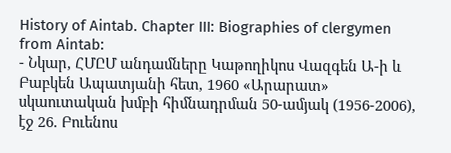History of Aintab. Chapter III: Biographies of clergymen from Aintab:
- Նկար, ՀՄԸՄ անդամները Կաթողիկոս Վազգեն Ա-ի և Բաբկեն Ապատյանի հետ, 1960 «Արարատ» սկաուտական խմբի հիմնադրման 50-ամյակ (1956-2006), էջ 26. Բուենոս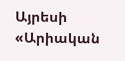Այրեսի «Արիական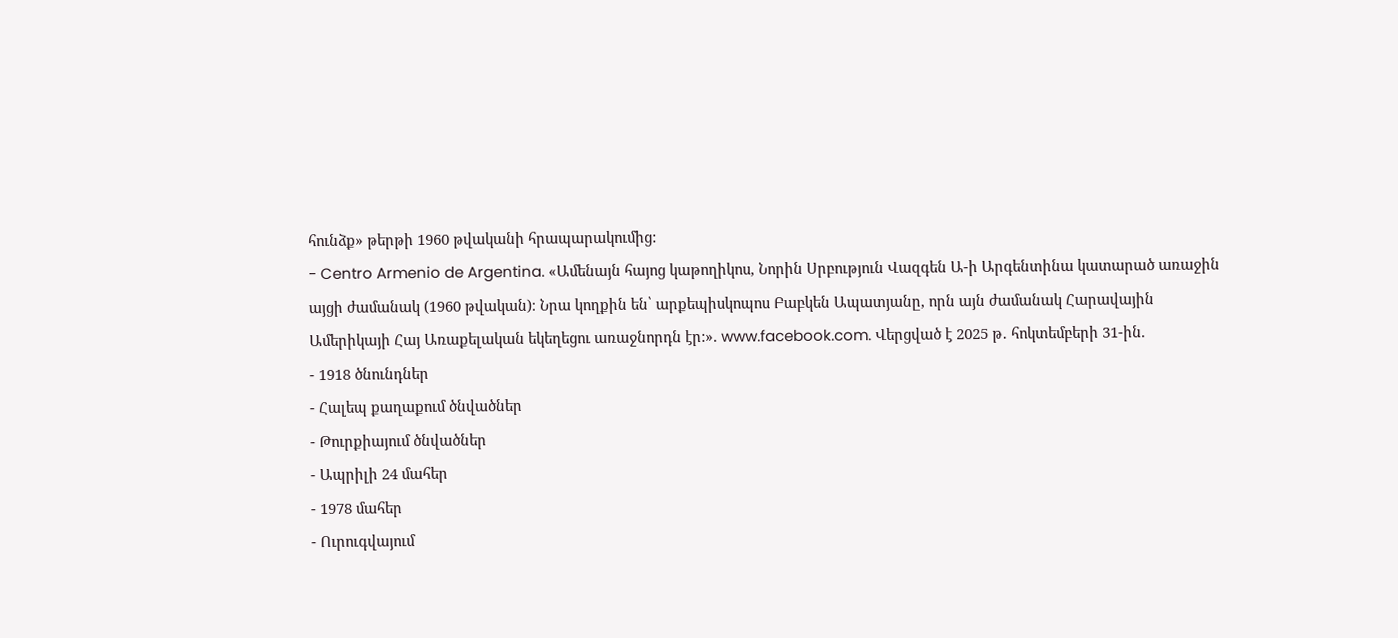հունձք» թերթի 1960 թվականի հրապարակումից:
- Centro Armenio de Argentina. «Ամենայն հայոց կաթողիկոս, Նորին Սրբություն Վազգեն Ա-ի Արգենտինա կատարած առաջին այցի ժամանակ (1960 թվական)։ Նրա կողքին են՝ արքեպիսկոպոս Բաբկեն Ապատյանը, որն այն ժամանակ Հարավային Ամերիկայի Հայ Առաքելական եկեղեցու առաջնորդն էր:». www.facebook.com. Վերցված է 2025 թ․ հոկտեմբերի 31-ին.
- 1918 ծնունդներ
- Հալեպ քաղաքում ծնվածներ
- Թուրքիայում ծնվածներ
- Ապրիլի 24 մահեր
- 1978 մահեր
- Ուրուգվայում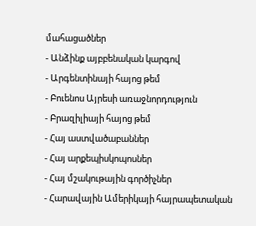մահացածներ
- Անձինք այբբենական կարգով
- Արգենտինայի հայոց թեմ
- Բուենոս Այրեսի առաջնորդություն
- Բրազիլիայի հայոց թեմ
- Հայ աստվածաբաններ
- Հայ արքեպիսկոպոսներ
- Հայ մշակութային գործիչներ
- Հարավային Ամերիկայի հայրապետական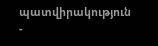պատվիրակություն
-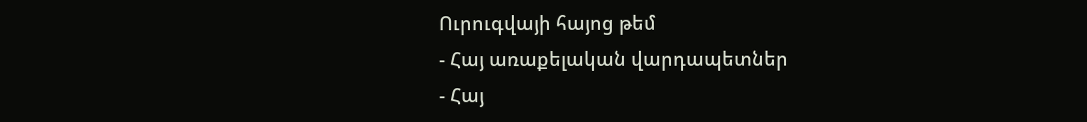Ուրուգվայի հայոց թեմ
- Հայ առաքելական վարդապետներ
- Հայ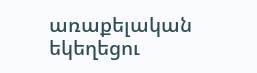առաքելական եկեղեցու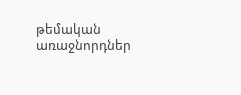թեմական առաջնորդներ